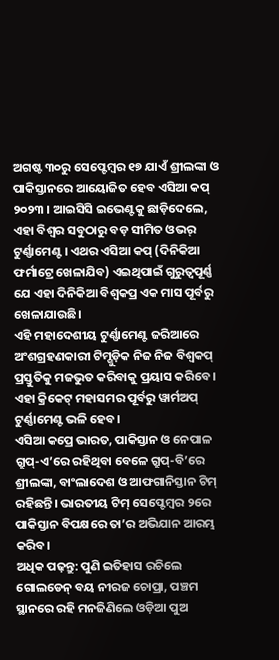ଅଗଷ୍ଟ ୩୦ରୁ ସେପ୍ଟେମ୍ବର ୧୭ ଯାଏଁ ଶ୍ରୀଲଙ୍କା ଓ ପାକିସ୍ତାନରେ ଆୟୋଜିତ ହେବ ଏସିଆ କପ୍ ୨୦୨୩ । ଆଇସିସି ଇଭେଣ୍ଟକୁ ଛାଡ଼ିଦେଲେ, ଏହା ବିଶ୍ୱର ସବୁଠାରୁ ବଡ଼ ସୀମିତ ଓଭର୍ ଟୁର୍ଣ୍ଣାମେଣ୍ଟ । ଏଥର ଏସିଆ କପ୍ (ଦିନିକିଆ ଫର୍ମାଟ୍ରେ ଖେଳାଯିବ) ଏଇଥିପାଇଁ ଗୁରୁତ୍ୱପୂର୍ଣ୍ଣ ଯେ ଏହା ଦିନିକିଆ ବିଶ୍ୱକପ୍ର ଏକ ମାସ ପୂର୍ବରୁ ଖେଳାଯାଉଛି।
ଏହି ମହାଦେଶୀୟ ଟୁର୍ଣ୍ଣାମେଣ୍ଟ ଜରିଆରେ ଅଂଶଗ୍ରହଣକାରୀ ଟିମ୍ଗୁଡ଼ିକ ନିଜ ନିଜ ବିଶ୍ୱକପ୍ ପ୍ରସ୍ତୁତିକୁ ମଜଭୁତ କରିବାକୁ ପ୍ରୟାସ କରିବେ । ଏହା କ୍ରିକେଟ୍ ମହାସମର ପୂର୍ବରୁ ୱାର୍ମଅପ୍ ଟୁର୍ଣ୍ଣାମେଣ୍ଟ ଭଳି ହେବ।
ଏସିଆ କପ୍ରେ ଭାରତ, ପାକିସ୍ତାନ ଓ ନେପାଳ ଗ୍ରୁପ୍-ଏ’ରେ ରହିଥିବା ବେଳେ ଗ୍ରୁପ୍-ବି’ରେ ଶ୍ରୀଲଙ୍କା, ବାଂଲାଦେଶ ଓ ଆଫଗାନିସ୍ତାନ ଟିମ୍ ରହିଛନ୍ତି। ଭାରତୀୟ ଟିମ୍ ସେପ୍ଟେମ୍ବର ୨ରେ ପାକିସ୍ତାନ ବିପକ୍ଷରେ ତା’ର ଅଭିଯାନ ଆରମ୍ଭ କରିବ।
ଅଧିକ ପଢ଼ନ୍ତୁ: ପୁଣି ଇତିହାସ ରଚିଲେ ଗୋଲଡେନ୍ ବୟ ନୀରଜ ଚୋପ୍ରା, ପଞ୍ଚମ ସ୍ଥାନରେ ରହି ମନଜିଣିଲେ ଓଡ଼ିଆ ପୁଅ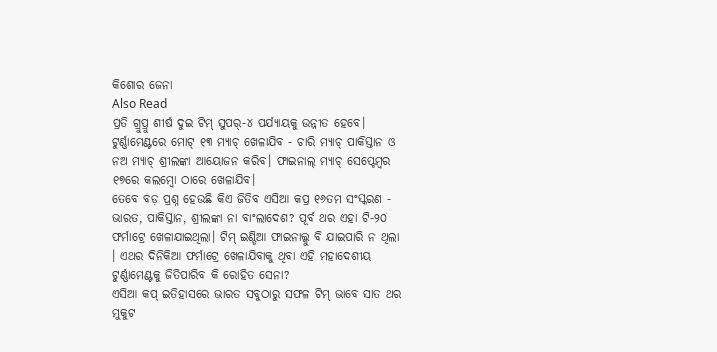କିଶୋର ଜେନା
Also Read
ପ୍ରତି ଗ୍ରୁପ୍ରୁ ଶୀର୍ଷ ଦୁଇ ଟିମ୍ ସୁପର୍-୪ ପର୍ଯ୍ୟାୟକୁ ଉନ୍ନୀତ ହେବେ। ଟୁର୍ଣ୍ଣାମେଣ୍ଟରେ ମୋଟ୍ ୧୩ ମ୍ୟାଚ୍ ଖେଳାଯିବ - ଚାରି ମ୍ୟାଚ୍ ପାକିସ୍ତାନ ଓ ନଅ ମ୍ୟାଚ୍ ଶ୍ରୀଲଙ୍କା ଆୟୋଜନ କରିବ। ଫାଇନାଲ୍ ମ୍ୟାଚ୍ ସେପ୍ଟେମ୍ବର ୧୭ରେ କଲମ୍ବୋ ଠାରେ ଖେଳାଯିବ।
ତେବେ ବଡ଼ ପ୍ରଶ୍ନ ହେଉଛି କିଏ ଜିତିବ ଏସିଆ କପ୍ର ୧୬ତମ ସଂସ୍କରଣ - ଭାରତ, ପାକିସ୍ତାନ, ଶ୍ରୀଲଙ୍କା ନା ବାଂଲାଦେଶ? ପୂର୍ବ ଥର ଏହା ଟି-୨୦ ଫର୍ମାଟ୍ରେ ଖେଳାଯାଇଥିଲା। ଟିମ୍ ଇଣ୍ଡିଆ ଫାଇନାଲ୍କୁ ବି ଯାଇପାରି ନ ଥିଲା । ଏଥର ଦିନିକିଆ ଫର୍ମାଟ୍ରେ ଖେଳାଯିବାକୁ ଥିବା ଏହି ମହାଦେଶୀୟ ଟୁର୍ଣ୍ଣାମେଣ୍ଟକୁ ଜିତିପାରିବ କି ରୋହିତ ସେନା?
ଏସିଆ କପ୍ ଇତିହାସରେ ଭାରତ ସବୁଠାରୁ ସଫଳ ଟିମ୍ ଭାବେ ସାତ ଥର ମୁକୁଟ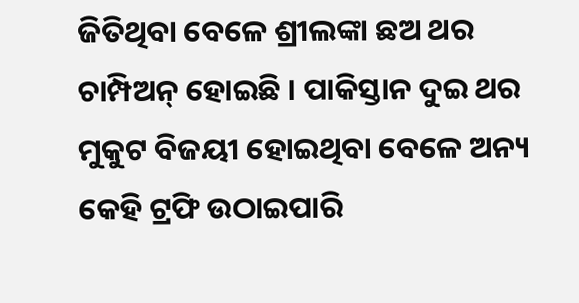ଜିତିଥିବା ବେଳେ ଶ୍ରୀଲଙ୍କା ଛଅ ଥର ଚାମ୍ପିଅନ୍ ହୋଇଛି । ପାକିସ୍ତାନ ଦୁଇ ଥର ମୁକୁଟ ବିଜୟୀ ହୋଇଥିବା ବେଳେ ଅନ୍ୟ କେହି ଟ୍ରଫି ଉଠାଇପାରି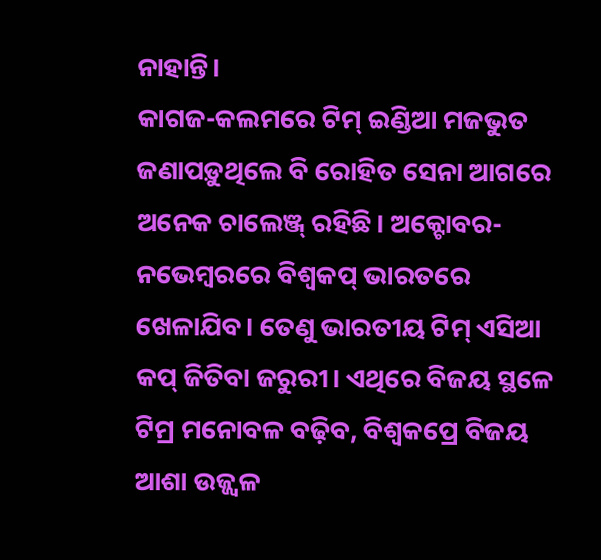ନାହାନ୍ତି।
କାଗଜ-କଲମରେ ଟିମ୍ ଇଣ୍ଡିଆ ମଜଭୁତ ଜଣାପଡ଼ୁଥିଲେ ବି ରୋହିତ ସେନା ଆଗରେ ଅନେକ ଚାଲେଞ୍ଜ୍ ରହିଛି। ଅକ୍ଟୋବର-ନଭେମ୍ବରରେ ବିଶ୍ୱକପ୍ ଭାରତରେ ଖେଳାଯିବ। ତେଣୁ ଭାରତୀୟ ଟିମ୍ ଏସିଆ କପ୍ ଜିତିବା ଜରୁରୀ। ଏଥିରେ ବିଜୟ ସ୍ଥଳେ ଟିମ୍ର ମନୋବଳ ବଢ଼ିବ, ବିଶ୍ୱକପ୍ରେ ବିଜୟ ଆଶା ଉଜ୍ଜ୍ୱଳ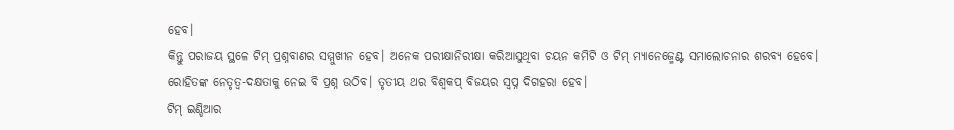ହେବ।
କିନ୍ତୁ ପରାଜୟ ସ୍ଥଳେ ଟିମ୍ ପ୍ରଶ୍ନବାଣର ସମ୍ମୁଖୀନ ହେବ। ଅନେକ ପରୀକ୍ଷାନିରୀକ୍ଷା କରିଆସୁଥିବା ଚୟନ କମିଟି ଓ ଟିମ୍ ମ୍ୟାନେଜ୍ମେଣ୍ଟ ସମାଲୋଚନାର ଶରବ୍ୟ ହେବେ। ରୋହିତଙ୍କ ନେତୃତ୍ୱ-ଦକ୍ଷତାକୁ ନେଇ ବି ପ୍ରଶ୍ନ ଉଠିବ। ତୃତୀୟ ଥର ବିଶ୍ୱକପ୍ ବିଜୟର ସ୍ୱପ୍ନ ଦିଗହରା ହେବ।
ଟିମ୍ ଇଣ୍ଡିଆର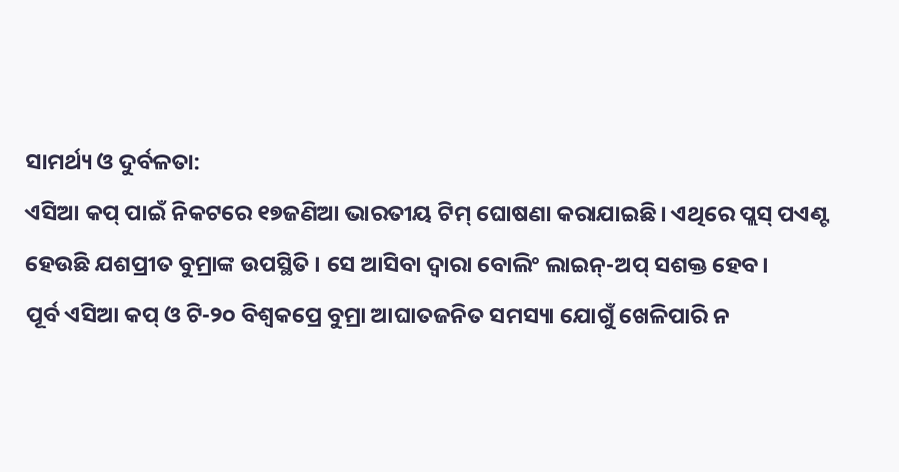ସାମର୍ଥ୍ୟ ଓ ଦୁର୍ବଳତା:
ଏସିଆ କପ୍ ପାଇଁ ନିକଟରେ ୧୭ଜଣିଆ ଭାରତୀୟ ଟିମ୍ ଘୋଷଣା କରାଯାଇଛି। ଏଥିରେ ପ୍ଲସ୍ ପଏଣ୍ଟ ହେଉଛି ଯଶପ୍ରୀତ ବୁମ୍ରାଙ୍କ ଉପସ୍ଥିତି । ସେ ଆସିବା ଦ୍ୱାରା ବୋଲିଂ ଲାଇନ୍-ଅପ୍ ସଶକ୍ତ ହେବ।
ପୂର୍ବ ଏସିଆ କପ୍ ଓ ଟି-୨୦ ବିଶ୍ୱକପ୍ରେ ବୁମ୍ରା ଆଘାତଜନିତ ସମସ୍ୟା ଯୋଗୁଁ ଖେଳିପାରି ନ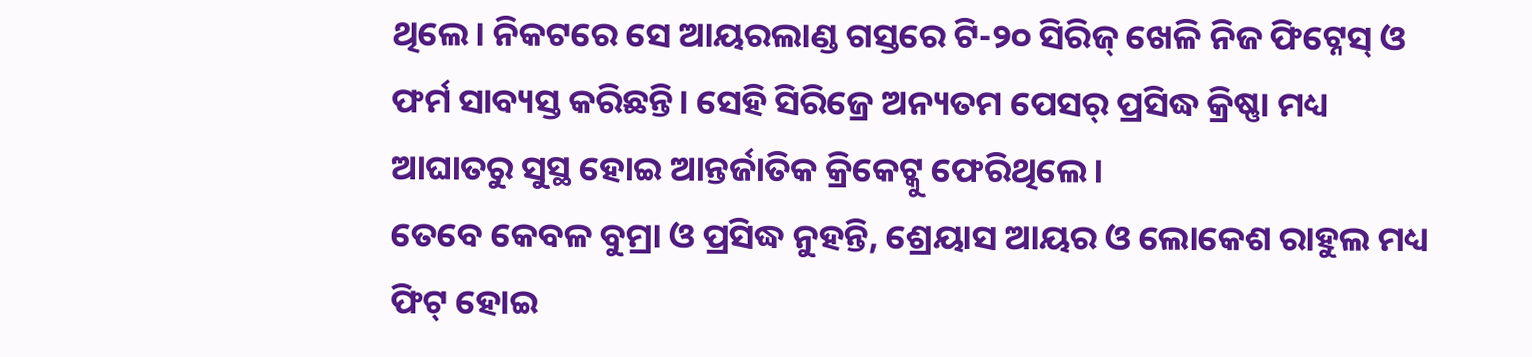ଥିଲେ। ନିକଟରେ ସେ ଆୟରଲାଣ୍ଡ ଗସ୍ତରେ ଟି-୨୦ ସିରିଜ୍ ଖେଳି ନିଜ ଫିଟ୍ନେସ୍ ଓ ଫର୍ମ ସାବ୍ୟସ୍ତ କରିଛନ୍ତି। ସେହି ସିରିଜ୍ରେ ଅନ୍ୟତମ ପେସର୍ ପ୍ରସିଦ୍ଧ କ୍ରିଷ୍ଣା ମଧ୍ୟ ଆଘାତରୁ ସୁସ୍ଥ ହୋଇ ଆନ୍ତର୍ଜାତିକ କ୍ରିକେଟ୍କୁ ଫେରିଥିଲେ।
ତେବେ କେବଳ ବୁମ୍ରା ଓ ପ୍ରସିଦ୍ଧ ନୁହନ୍ତି, ଶ୍ରେୟାସ ଆୟର ଓ ଲୋକେଶ ରାହୁଲ ମଧ୍ୟ ଫିଟ୍ ହୋଇ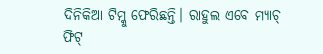ଦିନିକିଆ ଟିମ୍କୁ ଫେରିଛନ୍ତି। ରାହୁଲ ଏବେ ମ୍ୟାଚ୍ ଫିଟ୍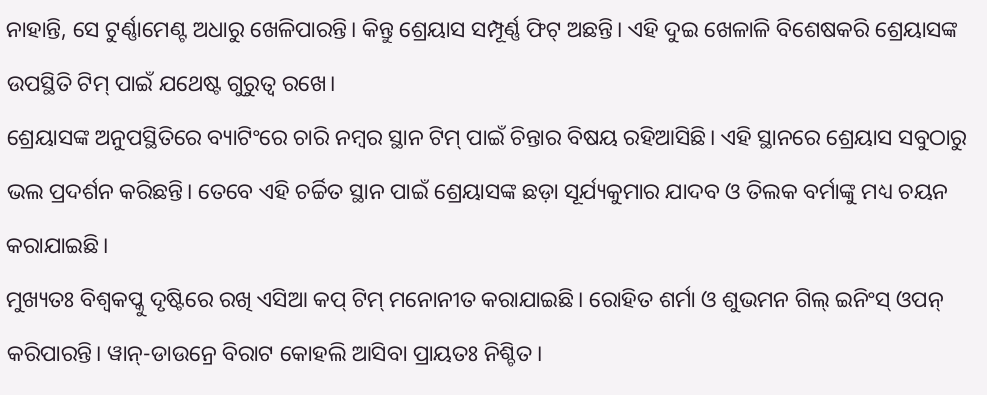ନାହାନ୍ତି, ସେ ଟୁର୍ଣ୍ଣାମେଣ୍ଟ ଅଧାରୁ ଖେଳିପାରନ୍ତି। କିନ୍ତୁ ଶ୍ରେୟାସ ସମ୍ପୂର୍ଣ୍ଣ ଫିଟ୍ ଅଛନ୍ତି। ଏହି ଦୁଇ ଖେଳାଳି ବିଶେଷକରି ଶ୍ରେୟାସଙ୍କ ଉପସ୍ଥିତି ଟିମ୍ ପାଇଁ ଯଥେଷ୍ଟ ଗୁରୁତ୍ୱ ରଖେ।
ଶ୍ରେୟାସଙ୍କ ଅନୁପସ୍ଥିତିରେ ବ୍ୟାଟିଂରେ ଚାରି ନମ୍ବର ସ୍ଥାନ ଟିମ୍ ପାଇଁ ଚିନ୍ତାର ବିଷୟ ରହିଆସିଛି। ଏହି ସ୍ଥାନରେ ଶ୍ରେୟାସ ସବୁଠାରୁ ଭଲ ପ୍ରଦର୍ଶନ କରିଛନ୍ତି। ତେବେ ଏହି ଚର୍ଚ୍ଚିତ ସ୍ଥାନ ପାଇଁ ଶ୍ରେୟାସଙ୍କ ଛଡ଼ା ସୂର୍ଯ୍ୟକୁମାର ଯାଦବ ଓ ତିଲକ ବର୍ମାଙ୍କୁ ମଧ୍ୟ ଚୟନ କରାଯାଇଛି।
ମୁଖ୍ୟତଃ ବିଶ୍ୱକପ୍କୁ ଦୃଷ୍ଟିରେ ରଖି ଏସିଆ କପ୍ ଟିମ୍ ମନୋନୀତ କରାଯାଇଛି। ରୋହିତ ଶର୍ମା ଓ ଶୁଭମନ ଗିଲ୍ ଇନିଂସ୍ ଓପନ୍ କରିପାରନ୍ତି। ୱାନ୍-ଡାଉନ୍ରେ ବିରାଟ କୋହଲି ଆସିବା ପ୍ରାୟତଃ ନିଶ୍ଚିତ।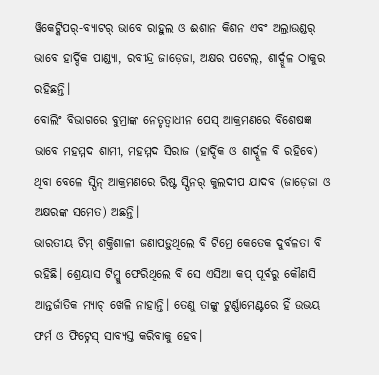ୱିକେଟ୍କିପର୍-ବ୍ୟାଟର୍ ଭାବେ ରାହୁଲ ଓ ଈଶାନ କିଶନ ଏବଂ ଅଲ୍ରାଉଣ୍ଡର୍ ଭାବେ ହାର୍ଦ୍ଦିକ ପାଣ୍ଡ୍ୟା, ରବୀନ୍ଦ୍ର ଜାଡ଼େଜା, ଅକ୍ଷର ପଟେଲ୍, ଶାର୍ଦ୍ଦୂଳ ଠାକୁର ରହିଛନ୍ତି।
ବୋଲିଂ ବିଭାଗରେ ବୁମ୍ରାଙ୍କ ନେତୃତ୍ୱାଧୀନ ପେସ୍ ଆକ୍ରମଣରେ ବିଶେଷଜ୍ଞ ଭାବେ ମହମ୍ମଦ ଶାମୀ, ମହମ୍ମଦ ସିରାଜ (ହାର୍ଦ୍ଦିକ ଓ ଶାର୍ଦ୍ଦୂଳ ବି ରହିବେ) ଥିବା ବେଳେ ସ୍ପିନ୍ ଆକ୍ରମଣରେ ରିଷ୍ଟ ସ୍ପିନର୍ କୁଲଦୀପ ଯାଦବ (ଜାଡ଼େଜା ଓ ଅକ୍ଷରଙ୍କ ସମେତ) ଅଛନ୍ତି।
ଭାରତୀୟ ଟିମ୍ ଶକ୍ତିଶାଳୀ ଜଣାପଡ଼ୁଥିଲେ ବି ଟିମ୍ରେ କେତେକ ଦୁର୍ବଳତା ବି ରହିଛି। ଶ୍ରେୟାସ ଟିମ୍କୁ ଫେରିଥିଲେ ବି ସେ ଏସିଆ କପ୍ ପୂର୍ବରୁ କୌଣସି ଆନ୍ତର୍ଜାତିକ ମ୍ୟାଚ୍ ଖେଳି ନାହାନ୍ତି। ତେଣୁ ତାଙ୍କୁ ଟୁର୍ଣ୍ଣାମେଣ୍ଟରେ ହିଁ ଉଭୟ ଫର୍ମ ଓ ଫିଟ୍ନେସ୍ ସାବ୍ୟସ୍ତ କରିବାକୁ ହେବ।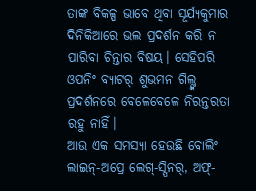ତାଙ୍କ ବିକଳ୍ପ ଭାବେ ଥିବା ସୂର୍ଯ୍ୟକୁମାର ଦିନିକିଆରେ ଭଲ ପ୍ରଦର୍ଶନ କରି ନ ପାରିବା ଚିନ୍ତାର ବିଷୟ। ସେହିପରି ଓପନିଂ ବ୍ୟାଟର୍ ଶୁଭମନ ଗିଲ୍ଙ୍କ ପ୍ରଦର୍ଶନରେ ବେଳେବେଳେ ନିରନ୍ତରତା ରହୁ ନାହିଁ।
ଆଉ ଏକ ସମସ୍ୟା ହେଉଛି ବୋଲିଂ ଲାଇନ୍-ଅପ୍ରେ ଲେଗ୍-ସ୍ପିନର୍, ଅଫ୍-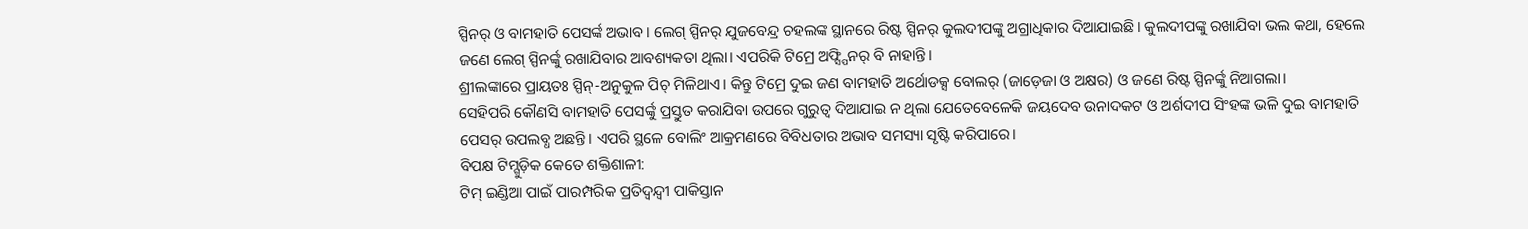ସ୍ପିନର୍ ଓ ବାମହାତି ପେସର୍ଙ୍କ ଅଭାବ। ଲେଗ୍ ସ୍ପିନର୍ ଯୁଜବେନ୍ଦ୍ର ଚହଲଙ୍କ ସ୍ଥାନରେ ରିଷ୍ଟ ସ୍ପିନର୍ କୁଲଦୀପଙ୍କୁ ଅଗ୍ରାଧିକାର ଦିଆଯାଇଛି। କୁଲଦୀପଙ୍କୁ ରଖାଯିବା ଭଲ କଥା, ହେଲେ ଜଣେ ଲେଗ୍ ସ୍ପିନର୍ଙ୍କୁ ରଖାଯିବାର ଆବଶ୍ୟକତା ଥିଲା। ଏପରିକି ଟିମ୍ରେ ଅଫ୍ସ୍ପିନର୍ ବି ନାହାନ୍ତି।
ଶ୍ରୀଲଙ୍କାରେ ପ୍ରାୟତଃ ସ୍ପିନ୍-ଅନୁକୁଳ ପିଚ୍ ମିଳିଥାଏ। କିନ୍ତୁ ଟିମ୍ରେ ଦୁଇ ଜଣ ବାମହାତି ଅର୍ଥୋଡକ୍ସ ବୋଲର୍ (ଜାଡ଼େଜା ଓ ଅକ୍ଷର) ଓ ଜଣେ ରିଷ୍ଟ ସ୍ପିନର୍ଙ୍କୁ ନିଆଗଲା।
ସେହିପରି କୌଣସି ବାମହାତି ପେସର୍ଙ୍କୁ ପ୍ରସ୍ତୁତ କରାଯିବା ଉପରେ ଗୁରୁତ୍ୱ ଦିଆଯାଇ ନ ଥିଲା ଯେତେବେଳେକି ଜୟଦେବ ଉନାଦକଟ ଓ ଅର୍ଶଦୀପ ସିଂହଙ୍କ ଭଳି ଦୁଇ ବାମହାତି ପେସର୍ ଉପଲବ୍ଧ ଅଛନ୍ତି। ଏପରି ସ୍ଥଳେ ବୋଲିଂ ଆକ୍ରମଣରେ ବିବିଧତାର ଅଭାବ ସମସ୍ୟା ସୃଷ୍ଟି କରିପାରେ।
ବିପକ୍ଷ ଟିମ୍ଗୁଡ଼ିକ କେତେ ଶକ୍ତିଶାଳୀ:
ଟିମ୍ ଇଣ୍ଡିଆ ପାଇଁ ପାରମ୍ପରିକ ପ୍ରତିଦ୍ୱନ୍ଦ୍ୱୀ ପାକିସ୍ତାନ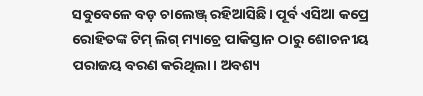ସବୁବେଳେ ବଡ଼ ଚାଲେଞ୍ଜ୍ ରହିଆସିଛି। ପୂର୍ବ ଏସିଆ କପ୍ରେ ରୋହିତଙ୍କ ଟିମ୍ ଲିଗ୍ ମ୍ୟାଚ୍ରେ ପାକିସ୍ତାନ ଠାରୁ ଶୋଚନୀୟ ପରାଜୟ ବରଣ କରିଥିଲା। ଅବଶ୍ୟ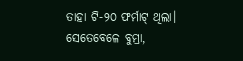ତାହା ଟି-୨୦ ଫର୍ମାଟ୍ ଥିଲା। ସେତେବେଳେ ବୁମ୍ରା,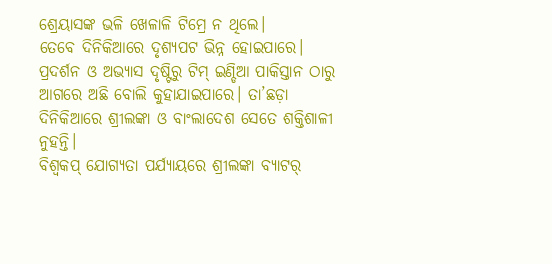ଶ୍ରେୟାସଙ୍କ ଭଳି ଖେଳାଳି ଟିମ୍ରେ ନ ଥିଲେ।
ତେବେ ଦିନିକିଆରେ ଦୃଶ୍ୟପଟ ଭିନ୍ନ ହୋଇପାରେ। ପ୍ରଦର୍ଶନ ଓ ଅଭ୍ୟାସ ଦୃଷ୍ଟିରୁ ଟିମ୍ ଇଣ୍ଡିଆ ପାକିସ୍ତାନ ଠାରୁ ଆଗରେ ଅଛି ବୋଲି କୁହାଯାଇପାରେ। ତା’ଛଡ଼ା ଦିନିକିଆରେ ଶ୍ରୀଲଙ୍କା ଓ ବାଂଲାଦେଶ ସେତେ ଶକ୍ତିଶାଳୀ ନୁହନ୍ତି।
ବିଶ୍ୱକପ୍ ଯୋଗ୍ୟତା ପର୍ଯ୍ୟାୟରେ ଶ୍ରୀଲଙ୍କା ବ୍ୟାଟର୍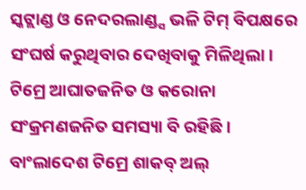ସ୍କଟ୍ଲାଣ୍ଡ ଓ ନେଦରଲାଣ୍ଡ୍ସ ଭଳି ଟିମ୍ ବିପକ୍ଷରେ ସଂଘର୍ଷ କରୁଥିବାର ଦେଖିବାକୁ ମିଳିଥିଲା। ଟିମ୍ରେ ଆଘାତଜନିତ ଓ କରୋନା ସଂକ୍ରମଣଜନିତ ସମସ୍ୟା ବି ରହିଛି। ବାଂଲାଦେଶ ଟିମ୍ରେ ଶାକବ୍ ଅଲ୍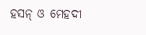ହସନ୍ ଓ ମେହଦୀ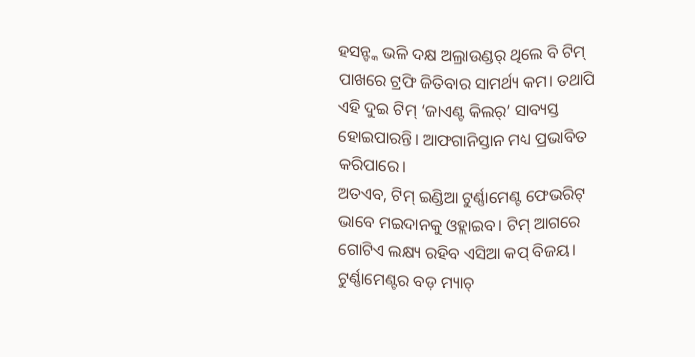ହସନ୍ଙ୍କ ଭଳି ଦକ୍ଷ ଅଲ୍ରାଉଣ୍ଡର୍ ଥିଲେ ବି ଟିମ୍ ପାଖରେ ଟ୍ରଫି ଜିତିବାର ସାମର୍ଥ୍ୟ କମ। ତଥାପି ଏହି ଦୁଇ ଟିମ୍ ‘ଜାଏଣ୍ଟ କିଲର୍’ ସାବ୍ୟସ୍ତ ହୋଇପାରନ୍ତି। ଆଫଗାନିସ୍ତାନ ମଧ୍ୟ ପ୍ରଭାବିତ କରିପାରେ।
ଅତଏବ, ଟିମ୍ ଇଣ୍ଡିଆ ଟୁର୍ଣ୍ଣାମେଣ୍ଟ ଫେଭରିଟ୍ ଭାବେ ମଇଦାନକୁ ଓହ୍ଲାଇବ। ଟିମ୍ ଆଗରେ ଗୋଟିଏ ଲକ୍ଷ୍ୟ ରହିବ ଏସିଆ କପ୍ ବିଜୟ। ଟୁର୍ଣ୍ଣାମେଣ୍ଟର ବଡ଼ ମ୍ୟାଚ୍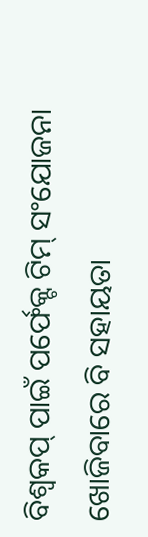ବିଶ୍ୱକପ୍ ପାଇଁ ପର୍ଫେକ୍ଟ ଟିମ୍ ସଂଯୋଜନା ଖୋଜିବାରେ ବି ସହାୟତା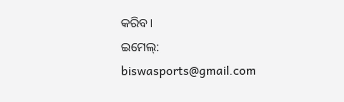କରିବ।
ଇମେଲ୍: biswasports@gmail.com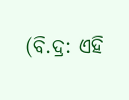(ବି.ଦ୍ର: ଏହି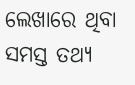ଲେଖାରେ ଥିବା ସମସ୍ତ ତଥ୍ୟ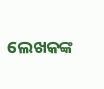ଲେଖକଙ୍କ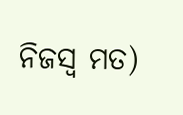ନିଜସ୍ୱ ମତ)